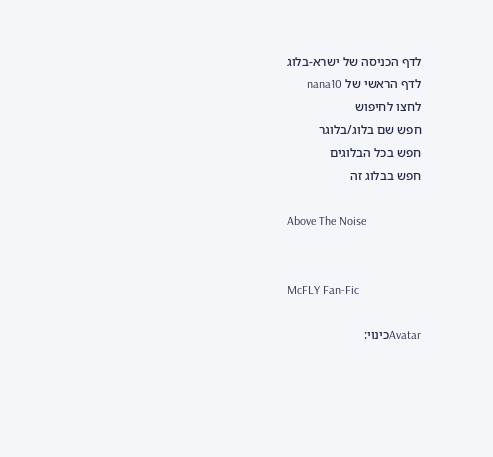לדף הכניסה של ישרא-בלוג
לדף הראשי של nana10
לחצו לחיפוש
חפש שם בלוג/בלוגר
חפש בכל הבלוגים
חפש בבלוג זה

Above The Noise


McFLY Fan-Fic

Avatarכינוי: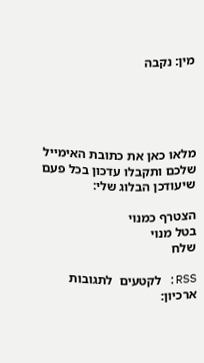מין: נקבה





מלאו כאן את כתובת האימייל
שלכם ותקבלו עדכון בכל פעם שיעודכן הבלוג שלי:

הצטרף כמנוי
בטל מנוי
שלח

RSS: לקטעים  לתגובות
ארכיון: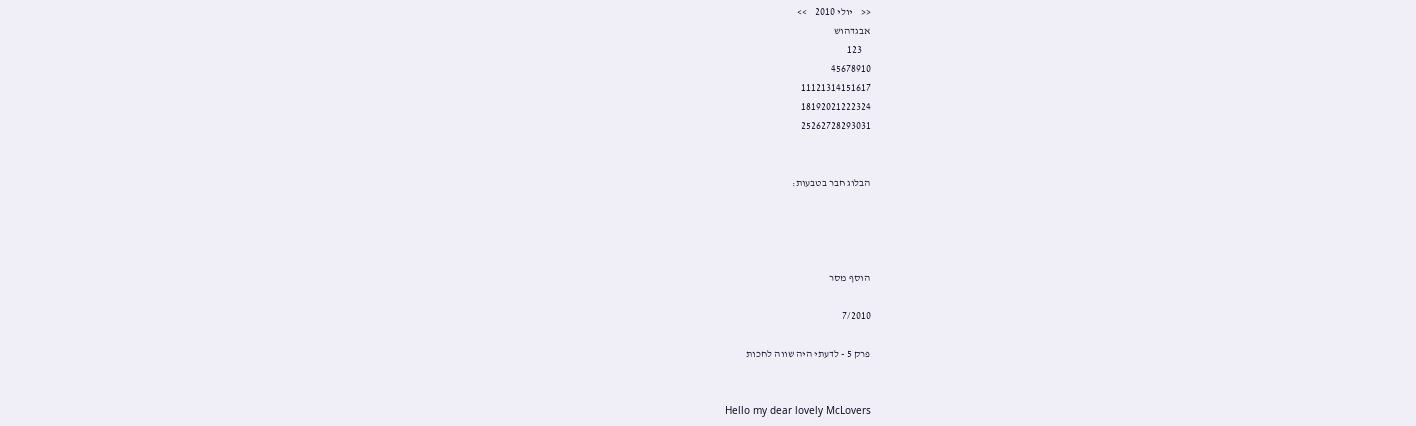<<    יולי 2010    >>
אבגדהוש
    123
45678910
11121314151617
18192021222324
25262728293031


הבלוג חבר בטבעות:




הוסף מסר

7/2010

פרק 5 - לדעתי היה שווה לחכות


Hello my dear lovely McLovers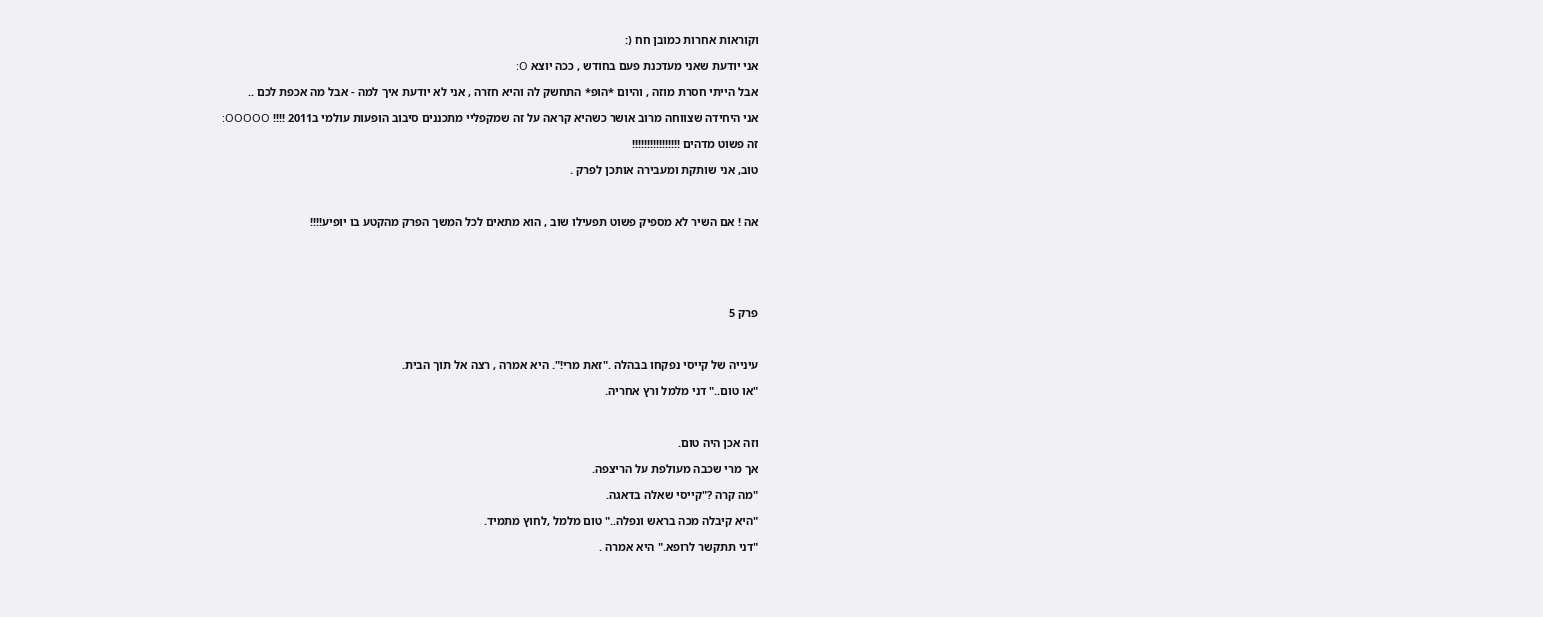וקוראות אחרות כמובן חח (:

אני יודעת שאני מעדכנת פעם בחודש , ככה יוצא O:

אבל הייתי חסרת מוזה , והיום *הופ* התחשק לה והיא חזרה , אני לא יודעת איך למה - אבל מה אכפת לכם ..

אני היחידה שצווחה מרוב אושר כשהיא קראה על זה שמקפליי מתכננים סיבוב הופעות עולמי ב2011 !!!! OOOOO:

זה פשוט מדהים !!!!!!!!!!!!!!!!

טוב, אני שותקת ומעבירה אותכן לפרק .



אה ! אם השיר לא מספיק פשוט תפעילו שוב , הוא מתאים לכל המשך הפרק מהקטע בו יופיע!!!!






פרק 5



עינייה של קייסי נפקחו בבהלה ."זאת מרי!". היא אמרה , רצה אל תוך הבית.

"או טום.." דני מלמל ורץ אחריה.



וזה אכן היה טום.

אך מרי שכבה מעולפת על הריצפה.

"מה קרה ?"קייסי שאלה בדאגה.

"היא קיבלה מכה בראש ונפלה.." טום מלמל ,לחוץ מתמיד.

"דני תתקשר לרופא." היא אמרה .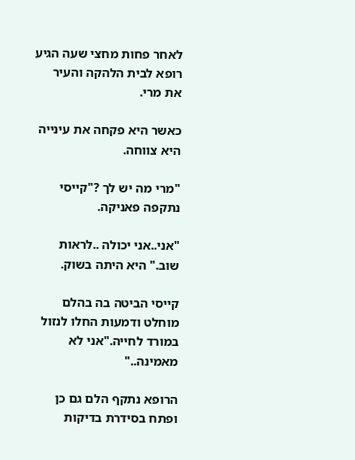לאחר פחות מחצי שעה הגיע רופא לבית הלהקה והעיר את מרי.

כאשר היא פקחה את עינייה היא צווחה.

"מרי מה יש לך ?"קייסי נתקפה פאניקה.

"אני..אני יכולה ..לראות שוב." היא היתה בשוק.

קייסי הביטה בה בהלם מוחלט ודמעות החלו לנזול במורד לחייה."אני לא מאמינה.."

הרופא נתקף הלם גם כן ופתח בסידרת בדיקות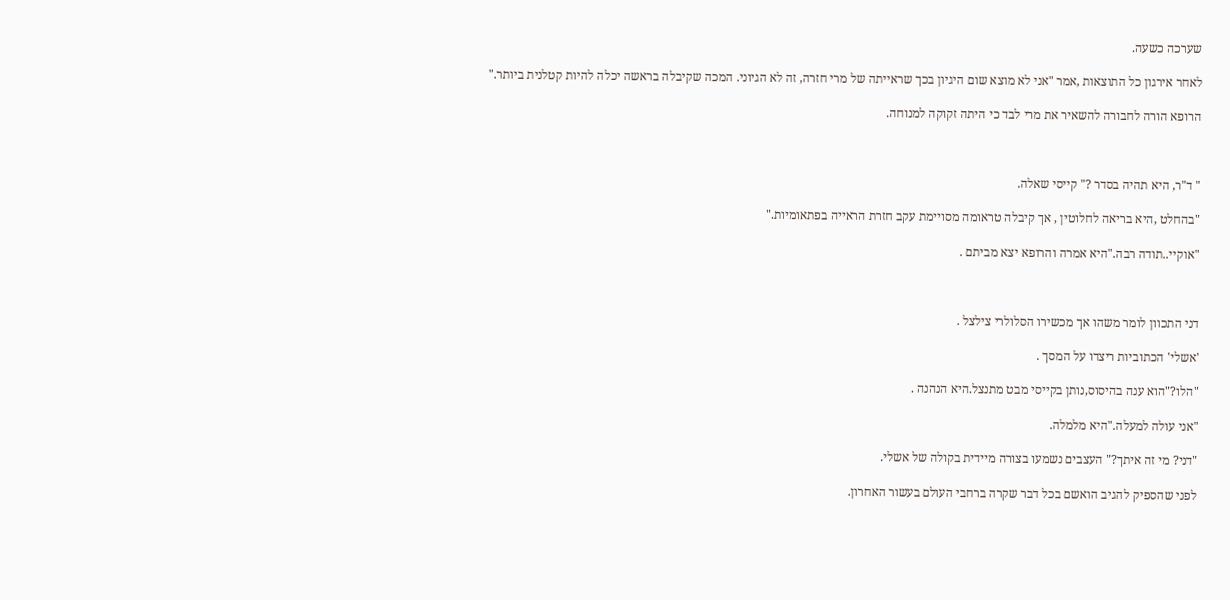שערכה כשעה.

לאחר אירגון כל התוצאות ,אמר "אני לא מוצא שום היגיון בכך שראייתה של מרי חזרה, זה לא הגיוני. המכה שקיבלה בראשה יכלה להיות קטלנית ביותר."

הרופא הורה לחבורה להשאיר את מרי לבד כי היתה זקוקה למנוחה.



" ד"ר, היא תהיה בסדר ?" קייסי שאלה.

"בהחלט ,היא בריאה לחלוטין , אך קיבלה טראומה מסויימת עקב חזרת הראייה בפתאומיות."

"אוקיי..תודה רבה."היא אמרה והרופא יצא מביתם .



דני התכוון לומר משהו אך מכשירו הסלולרי צילצל .

'אשלי' הכתוביות ריצדו על המסך .

"הלו?"הוא ענה בהיסוס,נותן בקייסי מבט מתנצל.היא הנהנה .

"אני עולה למעלה."היא מלמלה.

"דני? מי זה איתך?" העצבים נשמעו בצורה מיידית בקולה של אשלי.

לפני שהספיק להגיב הואשם בכל דבר שקרה ברחבי העולם בעשור האחרון.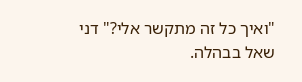"ואיך כל זה מתקשר אלי?" דני שאל בבהלה.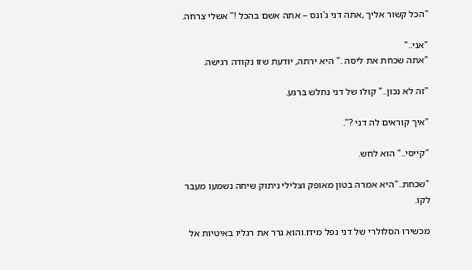"הכל קשור אליך ,אתה דני ג'ונס – אתה אשם בהכל !" אשלי צרחה.

"אני.."
"אתה שכחת את ליסה ." היא ירתה, יודעת שזו נקודה רגישה.

"זה לא נכון.." קולו של דני נחלש ברגע.

"איך קוראים לה דני ?".

"קייסי.." הוא לחש.

"שכחת.."היא אמרה בטון מאופק וצלילי ניתוק שיחה נשמעו מעבר לקו.

מכשירו הסלולרי של דני נפל מידו.והוא גרר את רגליו באיטיות אל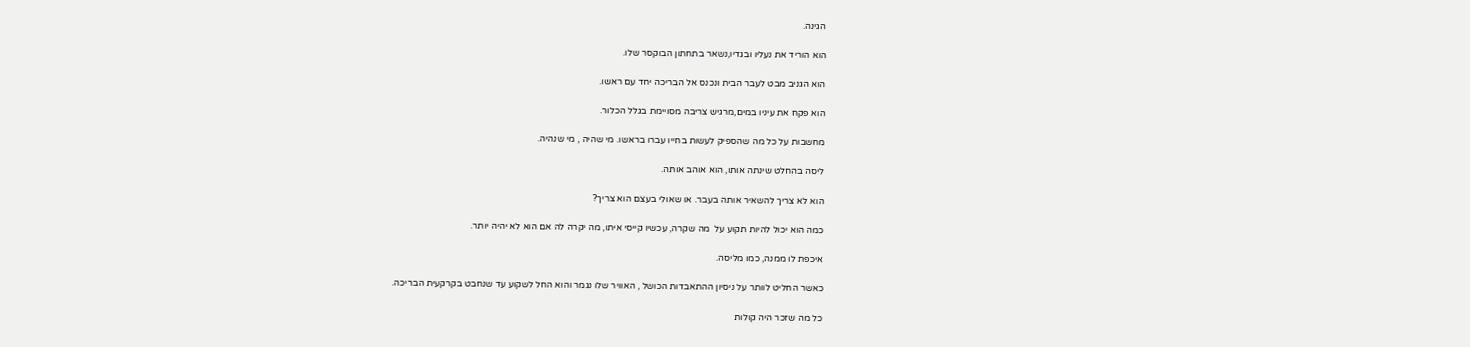הגינה.

הוא הוריד את נעליו ובגדיו,נשאר בתחתון הבוקסר שלו.

הוא הגניב מבט לעבר הבית ונכנס אל הבריכה יחד עם ראשו.

הוא פקח את עיניו במים,מרגיש צריבה מסויימת בגלל הכלור.

מחשבות על כל מה שהספיק לעשות בחייו עברו בראשו. מי שהיה , מי שנהיה.

ליסה בהחלט שינתה אותו, הוא אוהב אותה.

הוא לא צריך להשאיר אותה בעבר. או שאולי בעצם הוא צריך?

כמה הוא יכול להיות תקוע על  מה שקרה, עכשיו קייסי איתו, מה יקרה לה אם הוא לא יהיה יותר.

איכפת לו ממנה, כמו מליסה.

כאשר החליט לוותר על ניסיון ההתאבדות הכושל , האוויר שלו נגמר והוא החל לשקוע עד שנחבט בקרקעית הבריכה.

כל מה שזכר היה קולות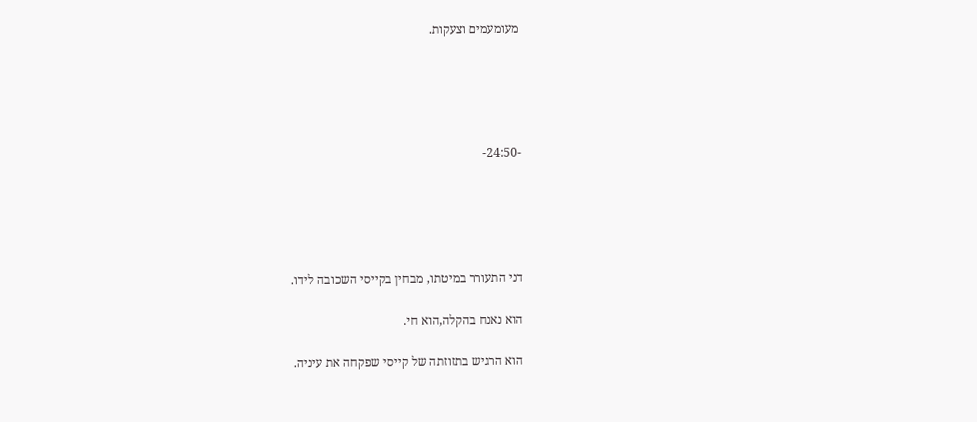מעומעמים וצעקות.





-24:50-





דני התעורר במיטתו, מבחין בקייסי השכובה לידו.

הוא נאנח בהקלה,הוא חי.

הוא הרגיש בתזוזתה של קייסי שפקחה את עיניה.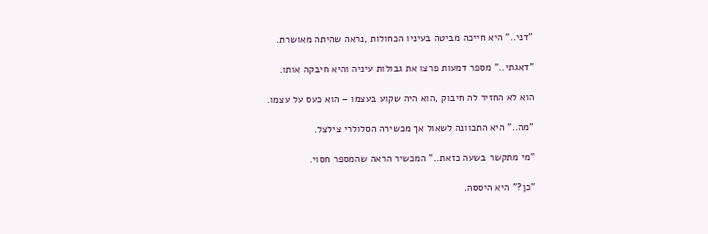"דני.." היא חייכה מביטה בעיניו הכחולות ,נראה שהיתה מאושרת.

"דאגתי.." מספר דמעות פרצו את גבולות עיניה והיא חיבקה אותו.

הוא לא החזיר לה חיבוק ,הוא היה שקוע בעצמו – הוא כעס על עצמו.

"מה.." היא התכוונה לשאול אך מכשירה הסלולרי צילצל.

"מי מתקשר בשעה כזאת.." המכשיר הראה שהמספר חסוי.

"כן?" היא היססה.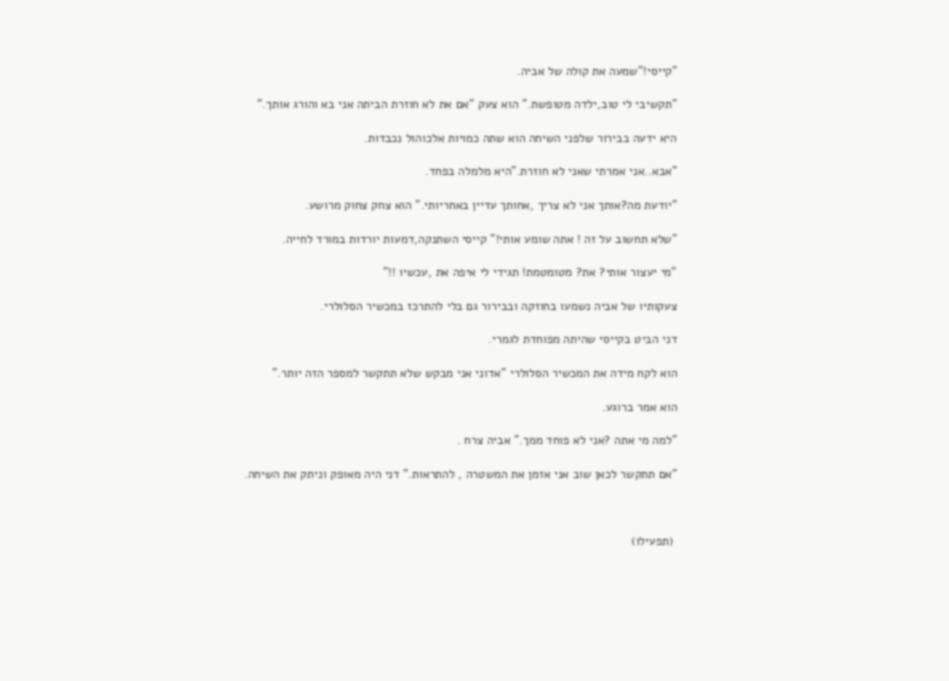"קייסי!"שמעה את קולה של אביה.

"תקשיבי לי טוב,ילדה מטופשת." הוא צעק "אם את לא חוזרת הביתה אני בא והורג אותך."

היא ידעה בבירור שלפני השיחה הוא שתה כמויות אלכוהול נכבדות.

"אבא..אני אמרתי שאני לא חוזרת."היא מלמלה בפחד.

"יודעת מה?אותך אני לא צריך ,אחותך עדיין באחריותי." הוא צחק צחוק מרושע.

"שלא תחשוב על זה ! אתה שומע אותי!" קייסי השתנקה,דמעות יורדות במורד לחייה.

"מי יעצור אותי? את? מטומטמת! תגידי לי איפה את ,עכשיו !!"

צעקותיו של אביה נשמעו בחוזקה ובבירור גם בלי להתרכז במכשיר הסלולרי.

דני הביט בקייסי שהיתה מפוחדת לגמרי.

הוא לקח מידה את המכשיר הסלולרי "אדוני אני מבקש שלא תתקשר למספר הזה יותר."

הוא אמר ברוגע.

"למה מי אתה ?אני לא פוחד ממך." אביה צרח .

"אם תתקשר לכאן שוב אני אזמן את המשטרה , להתראות." דני היה מאופק וניתק את השיחה.



 (תפעילו)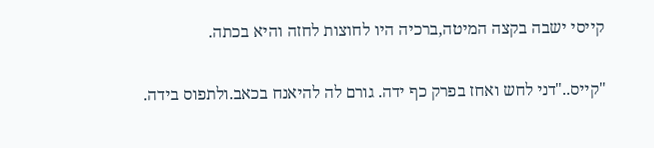קייסי ישבה בקצה המיטה,ברכיה היו לחוצות לחזה והיא בכתה.

"קייס.."דני לחש ואחז בפרק כף ידה. גורם לה להיאנח בכאב.ולתפוס בידה.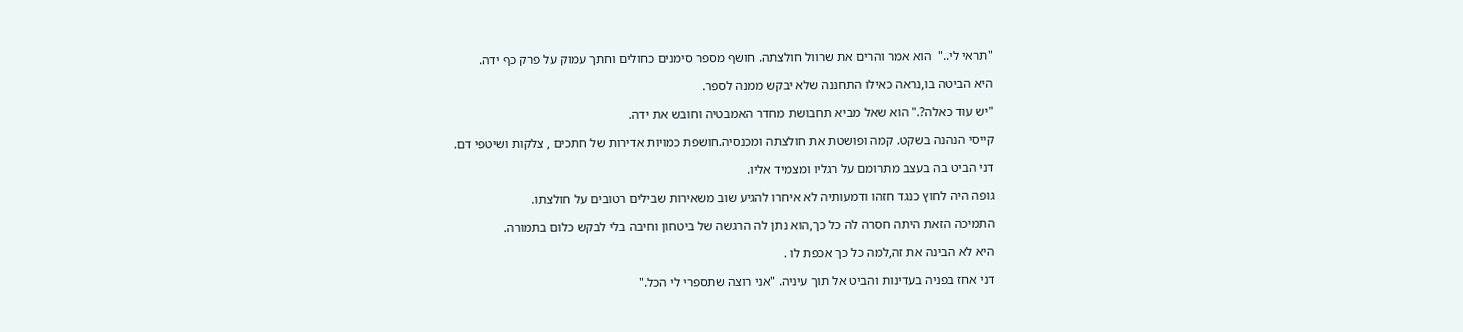"תראי לי.."  הוא אמר והרים את שרוול חולצתה. חושף מספר סימנים כחולים וחתך עמוק על פרק כף ידה.

היא הביטה בו,נראה כאילו התחננה שלא יבקש ממנה לספר.

"יש עוד כאלה?." הוא שאל מביא תחבושת מחדר האמבטיה וחובש את ידה.

קייסי הנהנה בשקט. קמה ופושטת את חולצתה ומכנסיה.חושפת כמויות אדירות של חתכים , צלקות ושיטפי דם.

דני הביט בה בעצב מתרומם על רגליו ומצמיד אליו.

גופה היה לחוץ כנגד חזהו ודמעותיה לא איחרו להגיע שוב משאירות שבילים רטובים על חולצתו.

התמיכה הזאת היתה חסרה לה כל כך,הוא נתן לה הרגשה של ביטחון וחיבה בלי לבקש כלום בתמורה.

היא לא הבינה את זה,למה כל כך אכפת לו .

דני אחז בפניה בעדינות והביט אל תוך עיניה. "אני רוצה שתספרי לי הכל."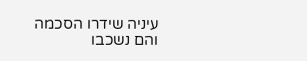עיניה שידרו הסכמה והם נשכבו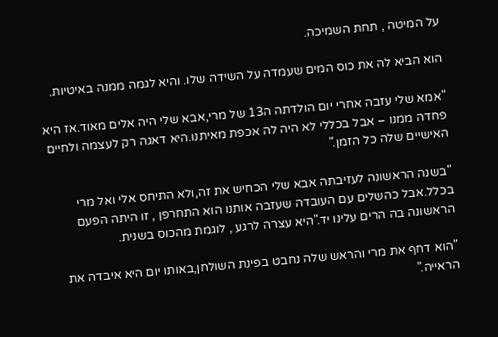על המיטה , תחת השמיכה.

הוא הביא לה את כוס המים שעמדה על השידה שלו. והיא לגמה ממנה באיטיות.

"אמא שלי עזבה אחרי יום הולדתה ה13 של מרי,אבא שלי היה אלים מאוד.אז היא פחדה ממנו – אבל בכללי לא היה לה אכפת מאיתנו.היא דאגה רק לעצמה ולחיים האישיים שלה כל הזמן."

"בשנה הראשונה לעזיבתה אבא שלי הכחיש את זה,ולא התיחס אלי ואל מרי בכלל.אבל כהשלים עם העובדה שעזבה אותנו הוא התחרפן , זו היתה הפעם הראשונה בה הרים עלינו יד."היא עצרה לרגע , לוגמת מהכוס בשנית.

"הוא דחף את מרי והראש שלה נחבט בפינת השולחן,באותו יום היא איבדה את הראייה."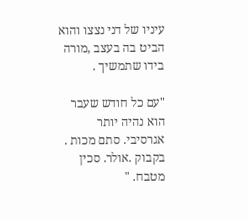עיניו של דני נצצו והוא הביט בה בעצב ,מורה בידו שתמשיך .

"עם כל חודש שעבר הוא נהיה יותר אגרסיבי. סתם מכות . בקבוק .אולר. סכין מטבח. "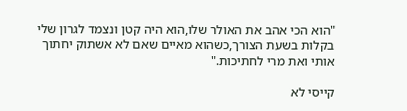"הוא הכי אהב את האולר שלו,הוא היה קטן ונצמד לגרון שלי בקלות בשעת הצורך,כשהוא מאיים שאם לא אשתוק יחתוך אותי ואת מרי לחתיכות."

קייסי לא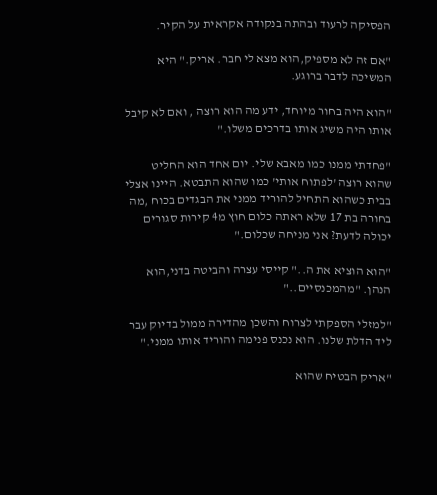הפסיקה לרעוד ובהתה בנקודה אקראית על הקיר.

"אם זה לא מספיק,הוא מצא לי חבר. אריק." היא המשיכה לדבר ברוגע.

"הוא היה בחור מיוחד, ידע מה הוא רוצה , ואם לא קיבל אותו היה משיג אותו בדרכים משלו."

"פחדתי ממנו כמו מאבא שלי. יום אחד הוא החליט שהוא רוצה 'לפתוח אותי' כמו שהוא התבטא. היינו אצלי בבית כשהוא התחיל להוריד ממני את הבגדים בכוח ,מה בחורה בת 17 שלא ראתה כלום חוץ מ4 קירות סגורים יכולה לדעת? אני מניחה שכלום."

"הוא הוציא את ה.." קייסי עצרה והביטה בדני,הוא הנהן. "מהמכנסיים.."

"למזלי הספקתי לצרוח והשכן מהדירה ממול בדיוק עבר ליד הדלת שלנו. הוא נכנס פנימה והוריד אותו ממני."

"אריק הבטיח שהוא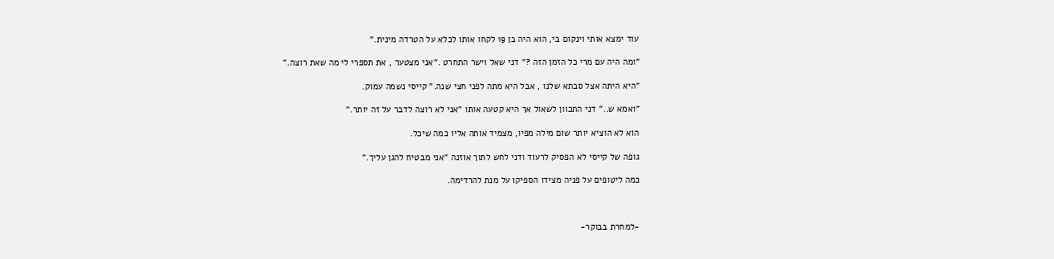עוד ימצא אותי וינקום בי, הוא היה בן 19 לקחו אותו לכלא על הטרדה מינית."

"ומה היה עם מרי כל הזמן הזה ?" דני שאל וישר התחרט ."אני מצטער , את תספרי לי מה שאת רוצה."

"היא היתה אצל סבתא שלנו , אבל היא מתה לפני חצי שנה." קייסי נשמה עמוק.

"ואמא ש.." דני התכוון לשאול אך היא קטעה אותו "אני לא רוצה לדבר על זה יותר."

הוא לא הוציא יותר שום מילה מפיו, מצמיד אותה אליו כמה שיכל.

גופה של קייסי לא הפסיק לרעוד ודני לחש לתוך אוזנה "אני מבטיח להגן עליך."

כמה ליטופים על פניה מצידו הספיקו על מנת להרדימה.



-למחרת בבוקר-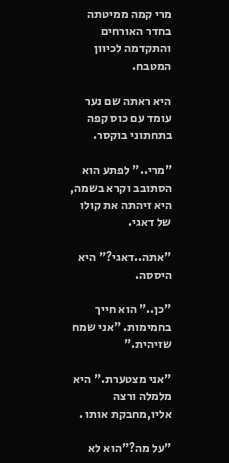מרי קמה ממיטתה בחדר האורחים והתקדמה לכיוון המטבח.

היא ראתה שם נער עומד עם כוס קפה בתחתוני בוקסר.

"מרי.." לפתע הוא הסתובב וקרא בשמה, היא זיהתה את קולו של דאגי.

"אתה..דאגי?" היא היססה.

"כן.." הוא חייך בחמימות. "אני שמח שזיהית."

"אני מצטערת." היא מלמלה ורצה אליו,מחבקת אותו .

"על מה?"הוא לא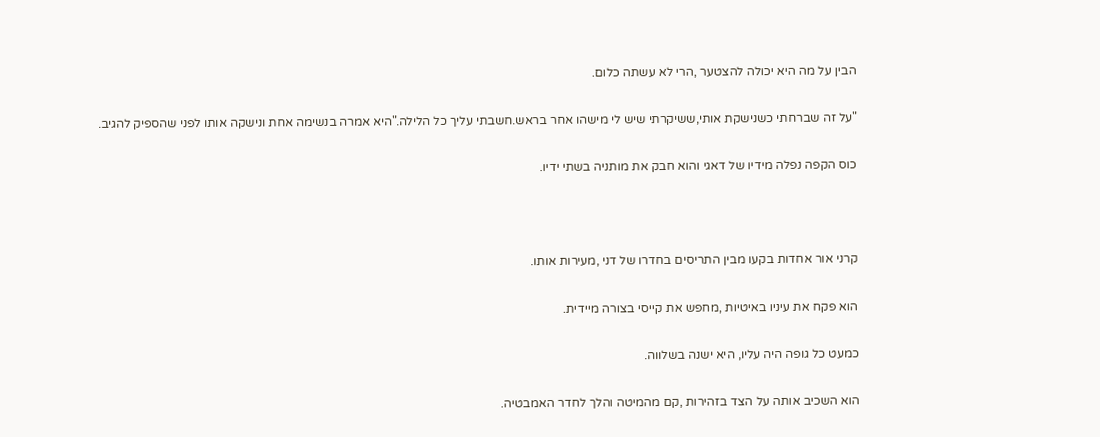הבין על מה היא יכולה להצטער ,הרי לא עשתה כלום.

"על זה שברחתי כשנישקת אותי,ששיקרתי שיש לי מישהו אחר בראש.חשבתי עליך כל הלילה."היא אמרה בנשימה אחת ונישקה אותו לפני שהספיק להגיב.

כוס הקפה נפלה מידיו של דאגי והוא חבק את מותניה בשתי ידיו.



קרני אור אחדות בקעו מבין התריסים בחדרו של דני ,מעירות אותו.

הוא פקח את עיניו באיטיות ,מחפש את קייסי בצורה מיידית.

כמעט כל גופה היה עליו, היא ישנה בשלווה.

הוא השכיב אותה על הצד בזהירות ,קם מהמיטה והלך לחדר האמבטיה.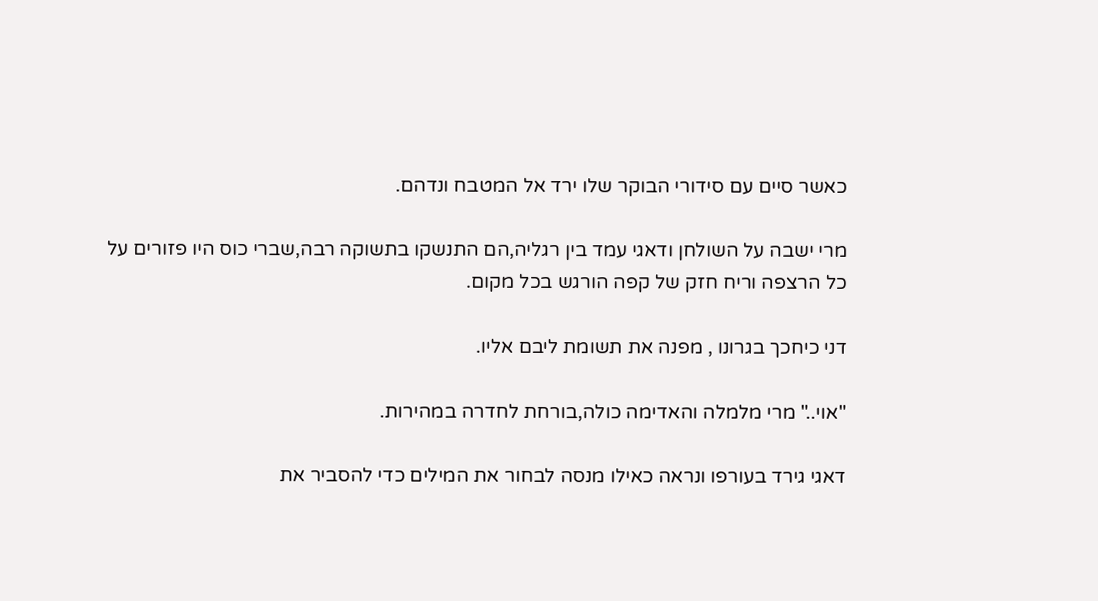כאשר סיים עם סידורי הבוקר שלו ירד אל המטבח ונדהם.

מרי ישבה על השולחן ודאגי עמד בין רגליה,הם התנשקו בתשוקה רבה,שברי כוס היו פזורים על כל הרצפה וריח חזק של קפה הורגש בכל מקום.

דני כיחכך בגרונו , מפנה את תשומת ליבם אליו.

"אוי.." מרי מלמלה והאדימה כולה,בורחת לחדרה במהירות.

דאגי גירד בעורפו ונראה כאילו מנסה לבחור את המילים כדי להסביר את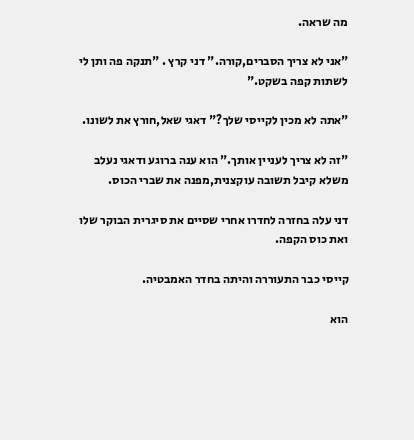מה שראה.

"אני לא צריך הסברים,קורה." דני קרץ . "תנקה פה ותן לי לשתות קפה בשקט."

"אתה לא מכין לקייסי שלך?" דאגי שאל,חורץ את לשונו.

"זה לא צריך לעניין אותך." הוא ענה ברוגע ודאגי נעלב משלא קיבל תשובה עוקצנית,מפנה את שברי הכוס.

דני עלה בחזרה לחדרו אחרי שסיים את סיגרית הבוקר שלו ואת כוס הקפה.

קייסי כבר התעוררה והיתה בחדר האמבטיה.

הוא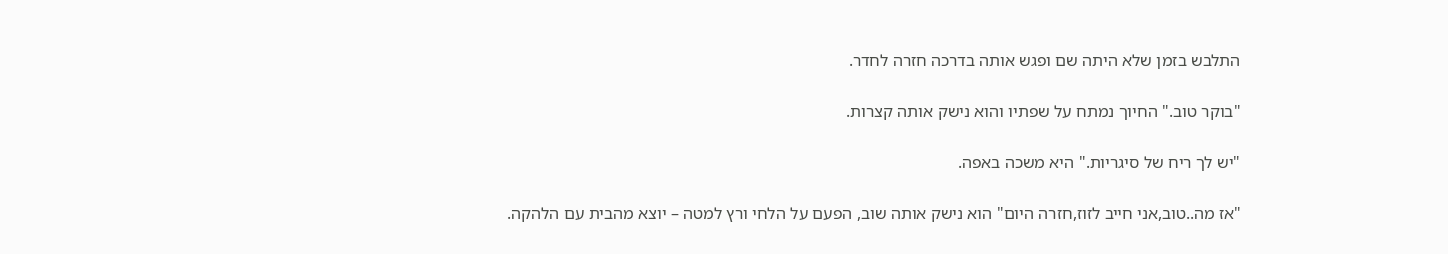התלבש בזמן שלא היתה שם ופגש אותה בדרכה חזרה לחדר.

"בוקר טוב." החיוך נמתח על שפתיו והוא נישק אותה קצרות.

"יש לך ריח של סיגריות." היא משכה באפה.

"אז מה..טוב,אני חייב לזוז,חזרה היום" הוא נישק אותה שוב, הפעם על הלחי ורץ למטה – יוצא מהבית עם הלהקה.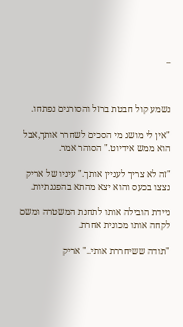_



נשמע קול חבטת ברזל והסורגים נפתחו.

"אין לי מושג מי הסכים לשחרר אותך,אבל הוא ממש אידיוט." הסוהר אמר.

"זה לא צריך לעניין אותך." עיניו של אריק נצצו בכעס והוא יצא מהתא בהפגנתיות.

ניידת הובילה אותו לתחנת המשטרה ומשם לקחה אותו מכונית אחרת.

"תודה ששיחררת אותי.." אריק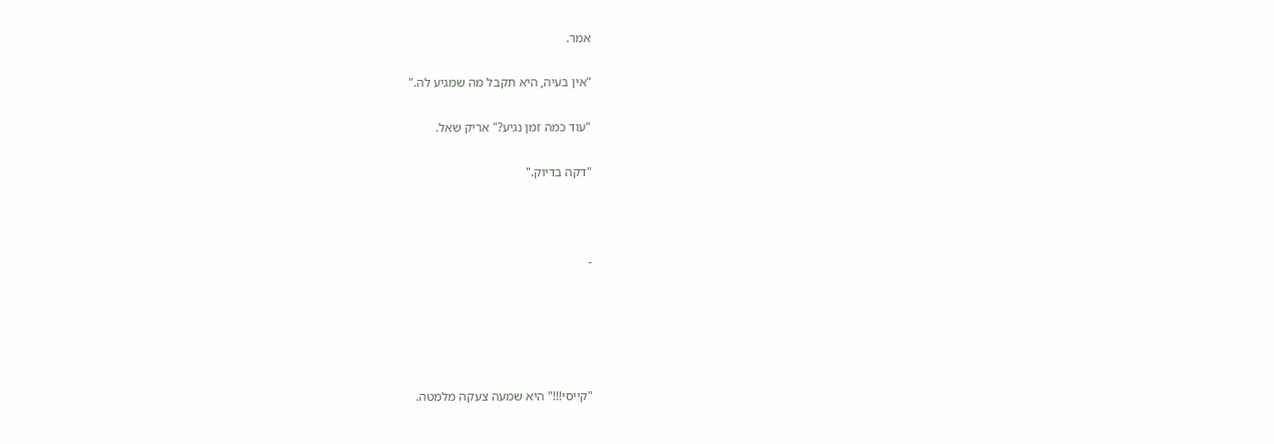אמר.

"אין בעיה, היא תקבל מה שמגיע לה."

"עוד כמה זמן נגיע?" אריק שאל.

"דקה בדיוק."



-





"קייסי!!!" היא שמעה צעקה מלמטה.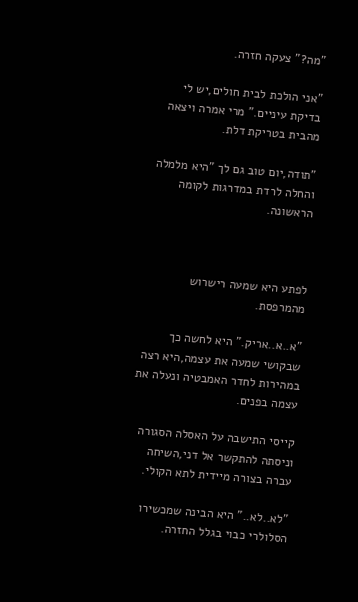"מה?" צעקה חזרה.

"אני הולכת לבית חולים,יש לי בדיקת עיניים." מרי אמרה ויצאה מהבית בטריקת דלת.

"תודה,יום טוב גם לך "היא מלמלה והחלה לרדת במדרגות לקומה הראשונה.



לפתע היא שמעה רישרוש מהמרפסת.

"א..א..אריק." היא לחשה כך שבקושי שמעה את עצמה,היא רצה במהירות לחדר האמבטיה ונעלה את עצמה בפנים.

קייסי התישבה על האסלה הסגורה וניסתה להתקשר אל דני,השיחה עברה בצורה מיידית לתא הקולי.

"לא..לא.." היא הבינה שמכשירו הסלולרי כבוי בגלל החזרה.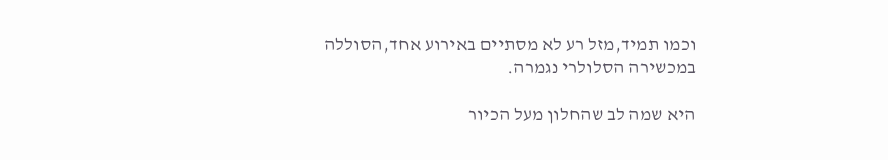וכמו תמיד,מזל רע לא מסתיים באירוע אחד,הסוללה במכשירה הסלולרי נגמרה.

היא שמה לב שהחלון מעל הכיור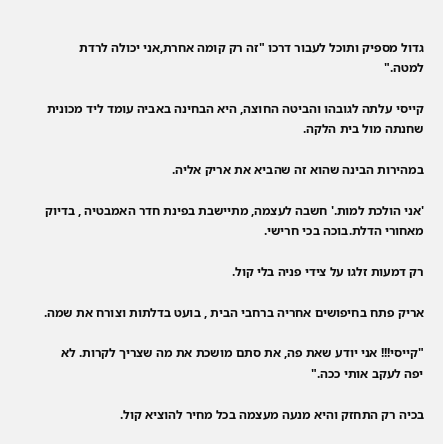גדול מספיק ותוכל לעבור דרכו "זה רק קומה אחרת,אני יכולה לרדת למטה."

קייסי עלתה לגובהו והביטה החוצה, היא הבחינה באביה עומד ליד מכונית שחנתה מול בית הלקה.

במהירות הבינה שהוא זה שהביא את אריק אליה.

'אני הולכת למות.' חשבה לעצמה, מתיישבת בפינת חדר האמבטיה , בדיוק מאחורי הדלת.בוכה בכי חרישי.

רק דמעות זלגו על צידי פניה בלי קול.

אריק פתח בחיפושים אחריה ברחבי הבית , בועט בדלתות וצורח את שמה.

"קייסי!!! אני יודע שאת פה, את סתם מושכת את מה שצריך לקרות. לא יפה לעקב אותי ככה."

בכיה רק התחזק והיא מנעה מעצמה בכל מחיר להוציא קול.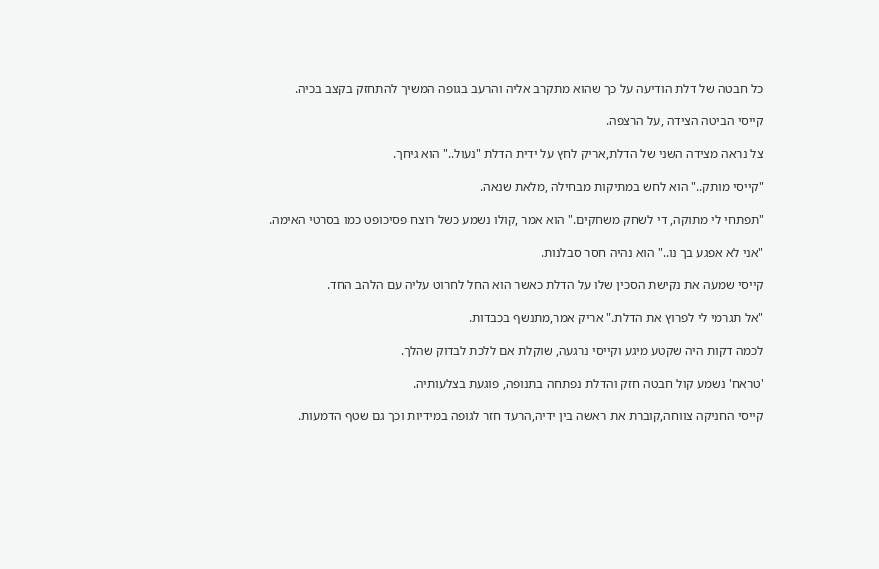כל חבטה של דלת הודיעה על כך שהוא מתקרב אליה והרעב בגופה המשיך להתחזק בקצב בכיה.

קייסי הביטה הצידה ,על הרצפה.

צל נראה מצידה השני של הדלת,אריק לחץ על ידית הדלת "נעול.." הוא גיחך.

"קייסי מותק.." הוא לחש במתיקות מבחילה ,מלאת שנאה.

"תפתחי לי מתוקה, די לשחק משחקים." הוא אמר ,קולו נשמע כשל רוצח פסיכופט כמו בסרטי האימה.

"אני לא אפגע בך נו.." הוא נהיה חסר סבלנות.

קייסי שמעה את נקישת הסכין שלו על הדלת כאשר הוא החל לחרוט עליה עם הלהב החד.

"אל תגרמי לי לפרוץ את הדלת." אריק אמר,מתנשף בכבדות.

לכמה דקות היה שקטע מיגע וקייסי נרגעה, שוקלת אם ללכת לבדוק שהלך.

'טראח' נשמע קול חבטה חזק והדלת נפתחה בתנופה, פוגעת בצלעותיה.

קייסי החניקה צווחה,קוברת את ראשה בין ידיה,הרעד חזר לגופה במידיות וכך גם שטף הדמעות.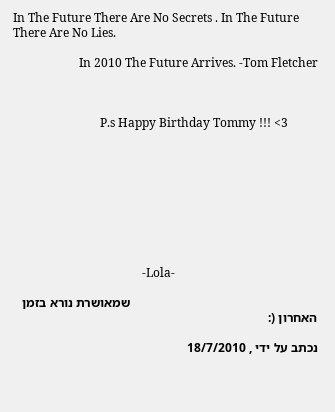In The Future There Are No Secrets . In The Future There Are No Lies.

                      In 2010 The Future Arrives. -Tom Fletcher



                             P.s Happy Birthday Tommy !!! <3









                                           -Lola-

                                                          שמאושרת נורא בזמן האחרון (:

נכתב על ידי , 18/7/2010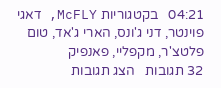04:21   בקטגוריות McFLY, דאגי פוינטר, דני ג'ונס, הארי ג'אד, טום פלטצ'ר, מקפליי, פאנפיק
32 תגובות   הצג תגובות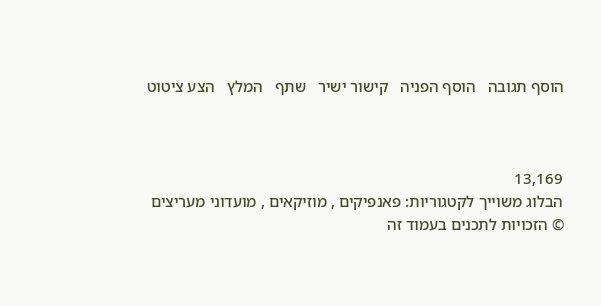הוסף תגובה   הוסף הפניה   קישור ישיר   שתף   המלץ   הצע ציטוט



13,169
הבלוג משוייך לקטגוריות: פאנפיקים , מוזיקאים , מועדוני מעריצים
© הזכויות לתכנים בעמוד זה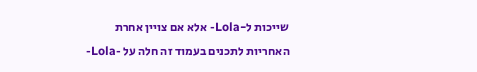שייכות ל-Lola- אלא אם צויין אחרת
האחריות לתכנים בעמוד זה חלה על -Lola-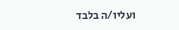ועליו/ה בלבד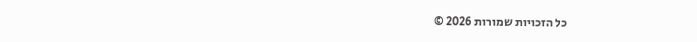כל הזכויות שמורות 2026 ©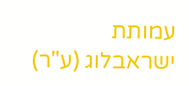עמותת ישראבלוג (ע"ר)